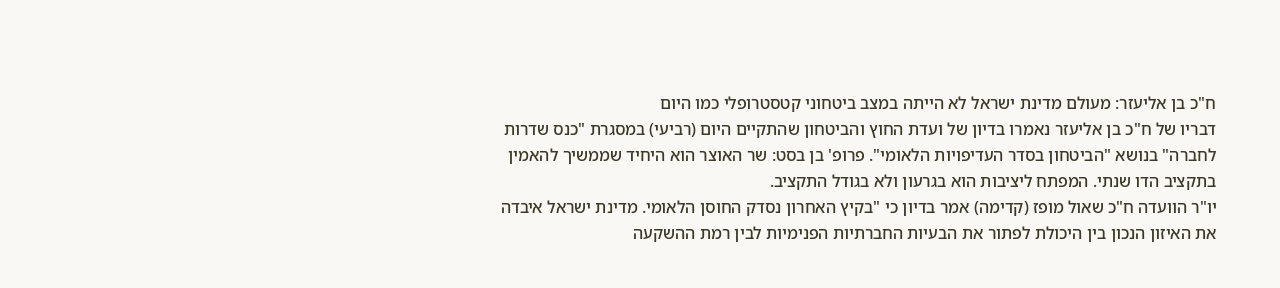ח"כ בן אליעזר: מעולם מדינת ישראל לא הייתה במצב ביטחוני קטסטרופלי כמו היום
דבריו של ח"כ בן אליעזר נאמרו בדיון של ועדת החוץ והביטחון שהתקיים היום (רביעי) במסגרת "כנס שדרות לחברה" בנושא "הביטחון בסדר העדיפויות הלאומי". פרופ' בן בסט: שר האוצר הוא היחיד שממשיך להאמין בתקציב הדו שנתי. המפתח ליציבות הוא בגרעון ולא בגודל התקציב.
יו"ר הוועדה ח"כ שאול מופז (קדימה) אמר בדיון כי "בקיץ האחרון נסדק החוסן הלאומי. מדינת ישראל איבדה את האיזון הנכון בין היכולת לפתור את הבעיות החברתיות הפנימיות לבין רמת ההשקעה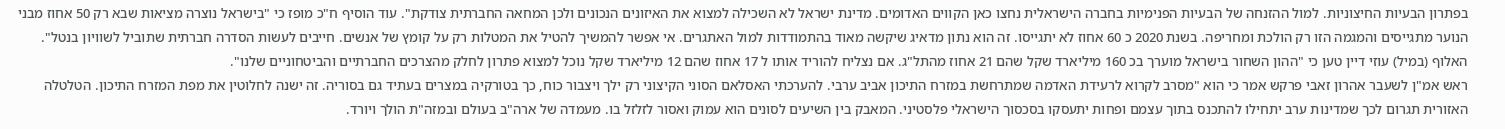בפתרון הבעיות החיצוניות. למול ההזנחה של הבעיות הפנימיות בחברה הישראלית נחצו כאן הקווים האדומים. מדינת ישראל לא השכילה למצוא את האיזונים הנכונים ולכן המחאה החברתית צודקת". עוד הוסיף ח"כ מופז כי "בישראל נוצרה מציאות שבא רק 50 אחוז מבני הנוער מתגייסים והמגמה הזו רק הולכת ומחריפה. בשנת 2020 כ 60 אחוז לא יתגייסו. זה הוא נתון מדאיג שיקשה מאוד בהתמודדות למול האתגרים. אי אפשר להמשיך להטיל את המטלות רק על קומץ של אנשים. חייבים לעשות הסדרה חברתית שתוביל לשוויון בנטל".
האלוף (במיל) עוזי דיין טען כי "ההון השחור בישראל מוערך בכ 160 מיליארד שקל שהם 21 אחוז מהתל"ג. אם נצליח להוריד אותו ל 17 אחוז שהם 12 מיליארד שקל נוכל למצוא פתרון לחלק מהצרכים החברתיים והביטחוניים שלנו".
ראש אמ"ן לשעבר אהרון זאבי פרקש אמר כי הוא "מסרב לקרוא לרעידת האדמה שמתרחשת במזרח התיכון אביב ערבי. להערכתי האסלאם הסוני הקיצוני רק ילך ויצבור כוח, כך בטורקיה במצרים בעתיד גם בסוריה. זה ישנה לחלוטין את מפת המזרח התיכון. הטלטלה האזורית תגרום לכך שמדינות ערב יתחילו להתכנס בתוך עצמם ופחות יתעסקו בסכסוך הישראלי פלסטיני. המאבק בין השיעים לסונים הוא עמוק ואסור לזלזל בו. מעמדה של ארה"ב בעולם ובמזה"ת הולך ויורד.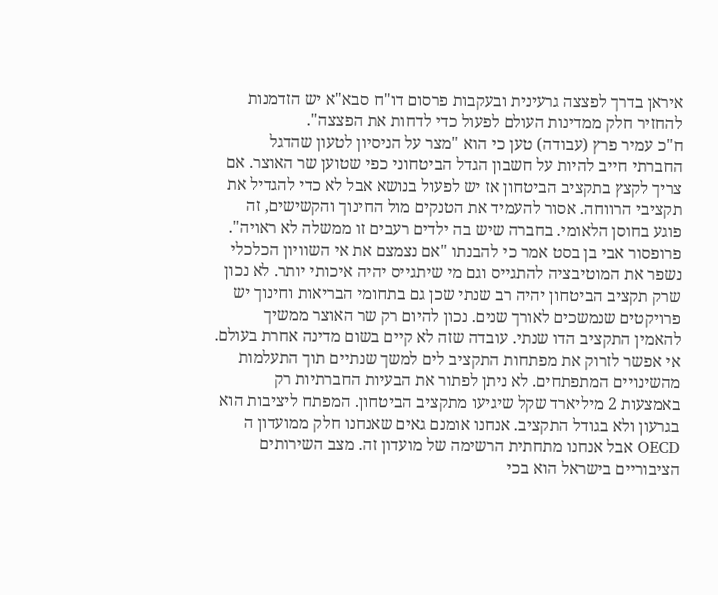איראן בדרך לפצצה גרעינית ובעקבות פרסום דו"ח סבא"א יש הזדמנות להחזיר חלק ממדינות העולם לפעול כדי לדחות את הפצצה".
ח"כ עמיר פרץ (עבודה) טען כי הוא "מצר על הניסיון לטעון שהדגל החברתי חייב להיות על חשבון הגדל הביטחוני כפי שטוען שר האוצר. אם צריך לקצץ בתקציב הביטחון אז יש לפעול בנושא אבל לא כדי להגדיל את תקציבי הרווחה. אסור להעמיד את הטנקים מול החינוך והקשישים, זה פוגע בחוסן הלאומי. בחברה שיש בה ילדים רעבים זו ממשלה לא ראויה".
פרופסור אבי בן בסט אמר כי להבנתו "אם נצמצם את אי השוויון הכלכלי נשפר את המוטיבציה להתגייס וגם מי שיתגייס יהיה איכותי יותר. לא נכון שרק תקציב הביטחון יהיה רב שנתי שכן גם בתחומי הבריאות וחינוך יש פרויקטים שנמשכים לאורך שנים. נכון להיום רק שר האוצר ממשיך להאמין התקציב הדו שנתי. עובדה שזה לא קיים בשום מדינה אחרת בעולם. אי אפשר לזרוק את מפתחות התקציב לים למשך שנתיים תוך התעלמות מהשינויים המתפתחים. לא ניתן לפתור את הבעיות החברתיות רק באמצעות 2 מיליארד שקל שיגיעו מתקציב הביטחון. המפתח ליציבות הוא בגרעון ולא בגודל התקציב. אנחנו אומנם גאים שאנחנו חלק ממועדון ה OECD אבל אנחנו מתחתית הרשימה של מועדון זה. מצב השירותים הציבוריים בישראל הוא בכי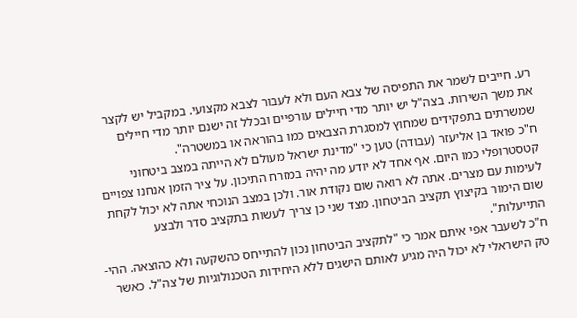רע. חייבים לשמר את התפיסה של צבא העם ולא לעבור לצבא מקצועי. במקביל יש לקצר את משך השירות. בצה"ל יש יותר מדי חיילים עורפיים ובכלל זה ישנם יותר מדי חיילים שמשרתים בתפקידים שמחוץ למסגרת הצבאים כמו בהוראה או במשטרה".
ח"כ פואד בן אליעזר (עבודה) טען כי "מדינת ישראל מעולם לא הייתה במצב ביטחוני קטסטרופלי כמו היום. אף אחד לא יודע מה יהיה במזרח התיכון. על ציר הזמן אנחנו צפויים לעימות עם מצרים. אתה לא רואה שום נקודת אור. ולכן במצב הנוכחי אתה לא יכול לקחת שום הימור בקיצוץ תקציב הביטחון. מצד שני כן צריך לעשות בתקציב סדר ולבצע התייעלות".
ח"כ לשעבר אפי איתם אמר כי "לתקציב הביטחון נכון להתייחס כהשקעה ולא כהוצאה. ההי-טק הישראלי לא יכול היה מגיע לאותם הישגים ללא היחידות הטכנולוגיות של צה"ל. כאשר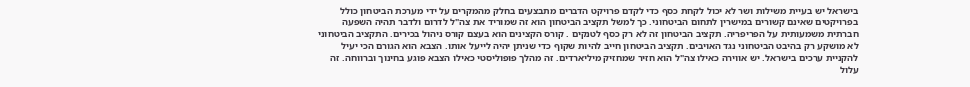בישראל יש בעיית משילות ושר לא יכול לקחת כסף כדי לקדם פרויקט הדברים מתבצעים בחלק מהמקרים על ידי מערכת הביטחון כולל בפרויקטים שאינם קשורים במישרין לתחום הביטחוני. כך למשל תקציב הביטחון הוא זה שמוריד את צה"ל לדרום ולדבר תהיה השפעה חברתית משמעותית על הפריפריה. תקציב הביטחון זה לא רק כסף לטנקים . קורס הקצינים הוא בעצם קורס ניהול בכירים. התקציב הביטחוני לא מושקע רק בהיבט הביטחוני נגד האויבים. תקציב הביטחון חייב להיות שקוף כדי שניתן יהיה לייעל אותו. הצבא הוא הגורם הכי יעיל להקניית ערכים בישראל. יש אווירה כאילו צה"ל הוא חזיר שמחזיק מיליארדים. זה מהלך פופוליסטי כאילו הצבא פוגע בחינוך וברווחה. זה עלול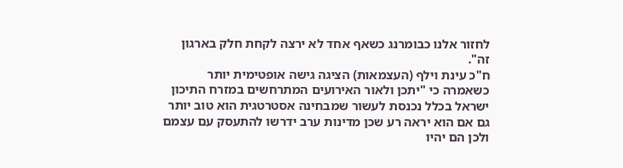לחזור אלנו כבומרנג כשאף אחד לא ירצה לקחת חלק בארגון זה".
ח"כ עינת וילף (העצמאות) הציגה גישה אופטימית יותר כשאמרה כי "יתכן ולאור האירועים המתרחשים במזרח התיכון ישראל בכלל נכנסת לעשור שמבחינה אסטרטגית הוא טוב יותר גם אם הוא יראה רע שכן מדינות ערב ידרשו להתעסק עם עצמם ולכן הם יהיו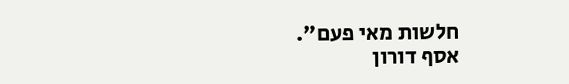חלשות מאי פעם".
אסף דורון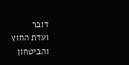דובר
ועדת החוץ והביטחון